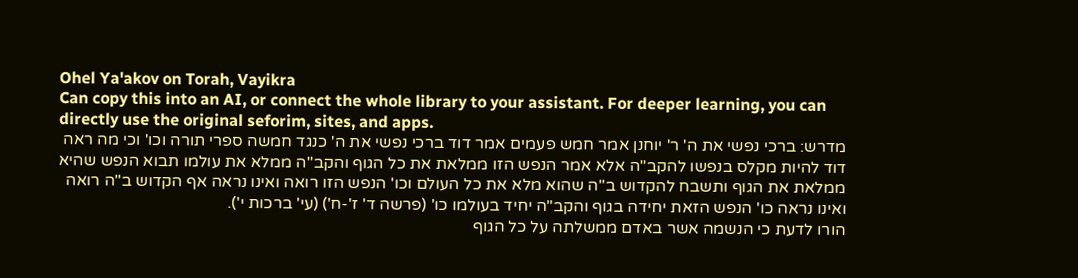Ohel Ya'akov on Torah, Vayikra
Can copy this into an AI, or connect the whole library to your assistant. For deeper learning, you can directly use the original seforim, sites, and apps.
מדרש: ברכי נפשי את ה' ר' יוחנן אמר חמש פעמים אמר דוד ברכי נפשי את ה' כנגד חמשה ספרי תורה וכו' וכי מה ראה דוד להיות מקלס בנפשו להקב"ה אלא אמר הנפש הזו ממלאת את כל הגוף והקב"ה ממלא את עולמו תבוא הנפש שהיא ממלאת את הגוף ותשבח להקדוש ב"ה שהוא מלא את כל העולם וכו' הנפש הזו רואה ואינו נראה אף הקדוש ב"ה רואה ואינו נראה כו' הנפש הזאת יחידה בגוף והקב"ה יחיד בעולמו כו' (פרשה ד' ז'-ח') (עי' ברכות י').
הורו לדעת כי הנשמה אשר באדם ממשלתה על כל הגוף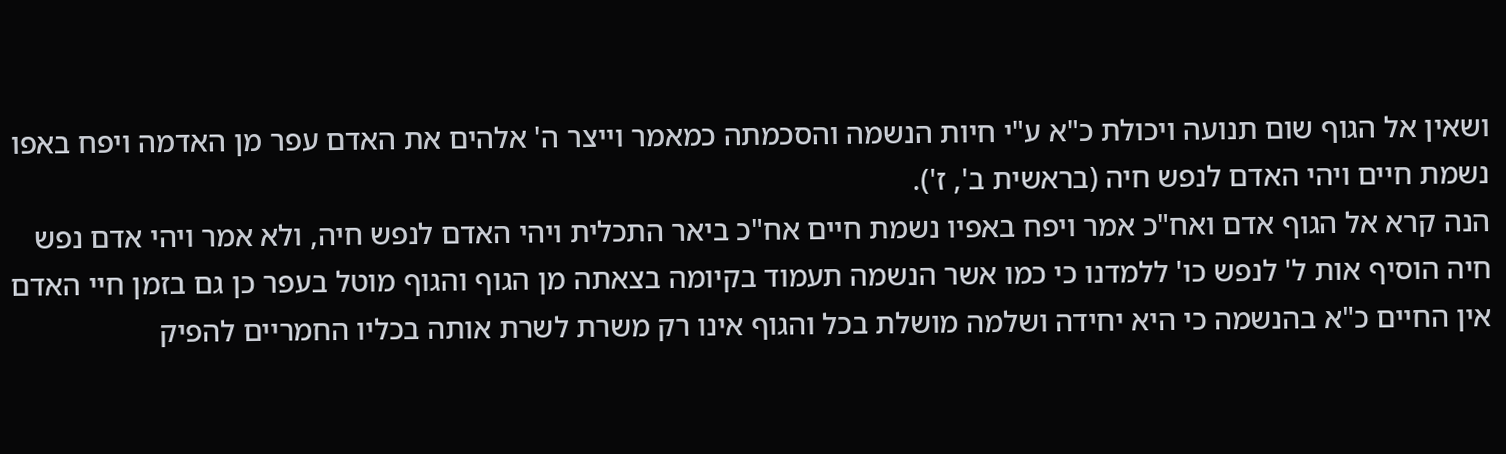ושאין אל הגוף שום תנועה ויכולת כ"א ע"י חיות הנשמה והסכמתה כמאמר וייצר ה' אלהים את האדם עפר מן האדמה ויפח באפו נשמת חיים ויהי האדם לנפש חיה (בראשית ב', ז').
הנה קרא אל הגוף אדם ואח"כ אמר ויפח באפיו נשמת חיים אח"כ ביאר התכלית ויהי האדם לנפש חיה, ולא אמר ויהי אדם נפש חיה הוסיף אות ל' לנפש כו' ללמדנו כי כמו אשר הנשמה תעמוד בקיומה בצאתה מן הגוף והגוף מוטל בעפר כן גם בזמן חיי האדם אין החיים כ"א בהנשמה כי היא יחידה ושלמה מושלת בכל והגוף אינו רק משרת לשרת אותה בכליו החמריים להפיק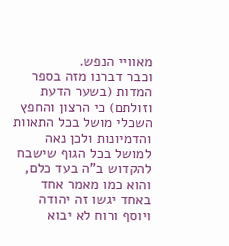מאוויי הנפש.
וכבר דברנו מזה בספר המדות (בשער הדעת וזולתם) כי הרצון והחפץ השכלי מושל בכל התאוות והדמיונות ולכן נאה למושל בכל הגוף שישבח להקדוש ב"ה בעד כלם, והוא כמו מאמר אחד באחד יגשו זה יהודה ויוסף ורוח לא יבוא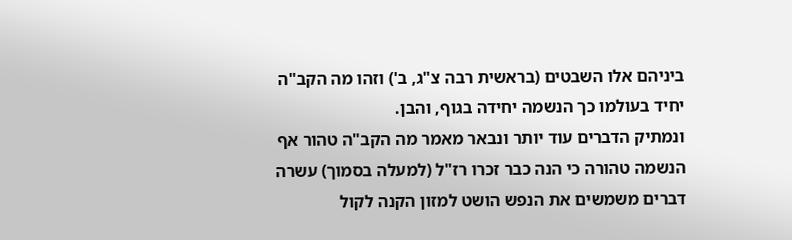ביניהם אלו השבטים (בראשית רבה צ"ג, ב') וזהו מה הקב"ה יחיד בעולמו כך הנשמה יחידה בגוף, והבן.
ונמתיק הדברים עוד יותר ונבאר מאמר מה הקב"ה טהור אף הנשמה טהורה כי הנה כבר זכרו רז"ל (למעלה בסמוך) עשרה דברים משמשים את הנפש הושט למזון הקנה לקול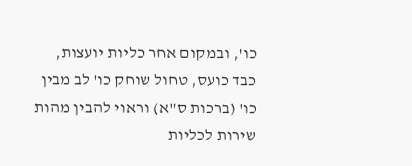כו', ובמקום אחר כליות יועצות, כבד כועס, טחול שוחק כו' לב מבין כו' (ברכות ס"א) וראוי להבין מהות שירות לכליות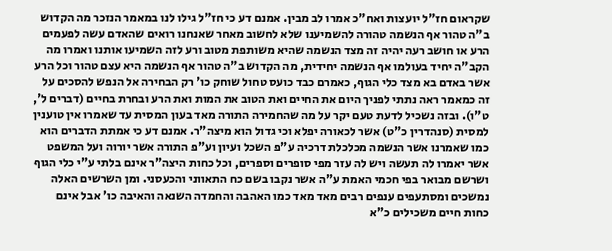שקראום חז"ל יועצות ואח"כ אמרו לב מבין. אמנם דע כי חז"ל גילו לנו במאמר הנזכר מה הקדוש ב"ה טהור אף הנשמה טהורה להשמיענו שלא לחשוב מאחר שאנחנו רואים שהאדם עשה לפעמים הרע או חושב רעה יהיה זה מצד הנשמה שהיא משותפת מטוב ורע לזה השמיעו אותנו ואמרו מה הקב"ה יחיד בעולמו אף הנשמה יחידית, מה הקדוש ב"ה טהור אף הנשמה היא עצם טהור וכל הרע אשר באדם בא מצד כלי הגוף, כאמרם כבד כועס טחול שוחק כו' רק הבחירה אל הנפש להסכים על זה כמאמר ראה נתתי לפניך היום את החיים ואת הטוב את המות ואת הרע ובחרת בחיים (דברים ל', ט"ו). ובזה נשכיל לדעת טעם יקר על מה שהחמירה התורה מאד בעון המסית עד שאמרו אין טוענין למסית (סנהדרין כ"ט) אשר לכאורה יפלא וכי גדול הוא מיצה"ר. אמנם דע כי אמתת הדברים הוא כמו שאמרנו אשר הנשמה מכלכלת דרכיה ע"פ השכל ועיון וע"פ התורה אשר יורוה ועל המשפט אשר יאמרו לה תעשה ויש לה עזר מפי סופרים וספרים, וכל כחות היצה"ר אינם בלתי ע"י כלי הגוף ושרשם מבואר בפי חכמי האמת ע"ה אשר נקבו בשם כח התאווני והכעסני. ומן השרשים האלה נמשכים ומסתעפים ענפים רבים מאד מאד כמו האהבה והחמדה השנאה והאיבה כו' אבל אינם כחות חיים משכילים כ"א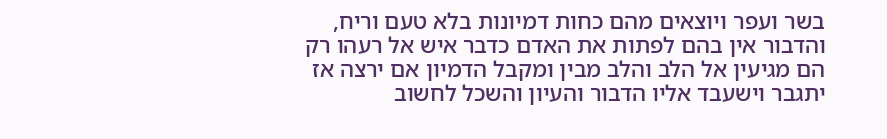בשר ועפר ויוצאים מהם כחות דמיונות בלא טעם וריח, והדבור אין בהם לפתות את האדם כדבר איש אל רעהו רק הם מגיעין אל הלב והלב מבין ומקבל הדמיון אם ירצה אז יתגבר וישעבד אליו הדבור והעיון והשכל לחשוב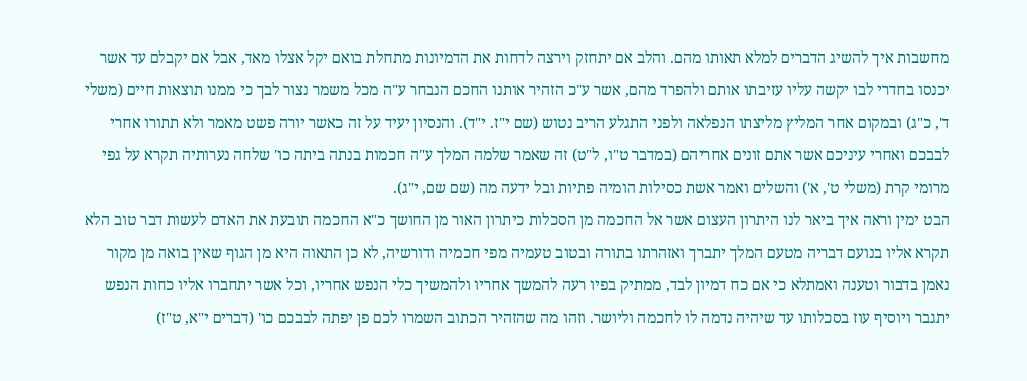מחשבות איך להשיג הדברים למלא תאותו מהם. והלב אם יתחזק וירצה לדחות את הדמיונות מתחלת בואם יקל אצלו מאד, אבל אם יקבלם עד אשר יכנסו בחדרי לבו יקשה עליו עזיבתו אותם ולהפרד מהם, אשר ע"כ הזהיר אותנו החכם הנבחר ע"ה מכל משמר נצור לבך כי ממנו תוצאות חיים (משלי ד', כ"ג) ובמקום אחר המליץ מליצתו הנפלאה ולפני התגלע הריב נטוש (שם י"ז. י"ד). והנסיון יעיד על זה כאשר יורה פשט מאמר ולא תתורו אחרי לבבכם ואחרי עיניכם אשר אתם זונים אחריהם (במדבר ט"ו, ל"ט) זה שאמר שלמה המלך ע"ה חכמות בנתה ביתה כו' שלחה נערותיה תקרא על גפי מרומי קרת (משלי ט', א') והשלים ואמר אשת כסילות הומיה פתיות ובל ידעה מה (שם שם, י"ג).
הבט ימין וראה איך ביאר לנו היתרון העצום אשר אל החכמה מן הסכלות כיתרון האור מן החושך כ"א החכמה תובעת את האדם לעשות דבר טוב הלא תקרא אליו בנועם דבריה מטעם המלך יתברך ואזהרתו בתורה ובטוב טעמיה מפי חכמיה ודורשיה, לא כן התאוה היא מן הגוף שאין בואה מן מקור נאמן בדבור וטענה ואמתלא כי אם כח דמיון לבד, ממתיק בפיו רעה להמשך אחריו ולהמשיך כלי הנפש אחריו, וכל אשר יתחברו אליו כחות הנפש יתגבר ויוסיף עוז בסכלותו עד שיהיה נדמה לו לחכמה וליושר. וזהו מה שהזהיר הכתוב השמרו לכם פן יפתה לבבכם כו' (דברים י"א, ט"ז)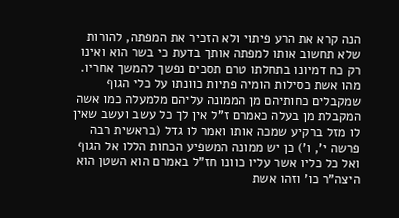הנה קרא את הרע פיתוי ולא הזכיר את המפתה, להורות שלא תחשוב אותו למפתה אותך בדעת כי בשר הוא ואינו רק כח דמיונו בתחלתו טרם תסכים נפשך להמשך אחריו. מהו אשת כסילות הומיה פתיות כוונתו על כלי הגוף שמקבלים כחותיהם מן הממונה עליהם מלמעלה כמו אשה המקבלת מן בעלה כאמרם ז"ל אין לך כל עשב ועשב שאין לו מזל ברקיע שמכה אותו ואמר לו גדל (בראשית רבה פרשה י', ו') כן יש ממונה המשפיע הכחות הללו אל הגוף ואל כל כליו אשר עליו כוונו חז"ל באמרם הוא השטן הוא היצה"ר כו' וזהו אשת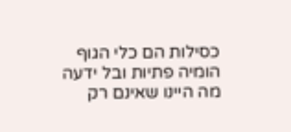כסילות הם כלי הגוף הומיה פתיות ובל ידעה מה היינו שאינם רק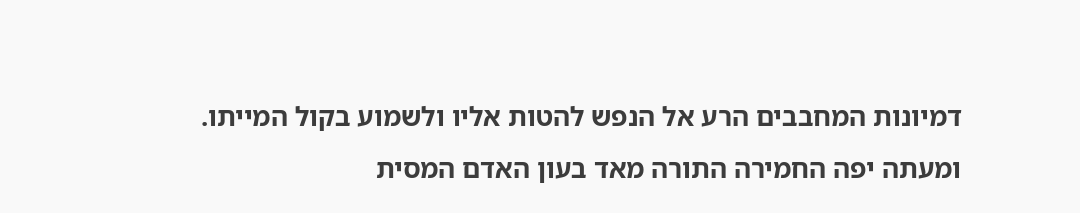דמיונות המחבבים הרע אל הנפש להטות אליו ולשמוע בקול המייתו. ומעתה יפה החמירה התורה מאד בעון האדם המסית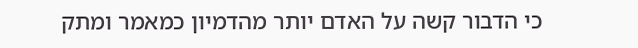כי הדבור קשה על האדם יותר מהדמיון כמאמר ומתק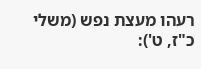רעהו מעצת נפש (משלי כ"ז, ט'):